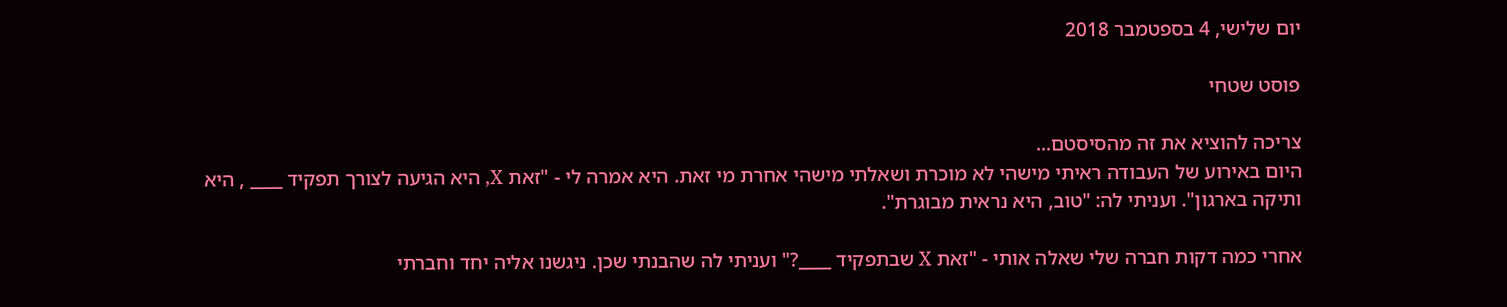יום שלישי, 4 בספטמבר 2018

פוסט שטחי

צריכה להוציא את זה מהסיסטם...
היום באירוע של העבודה ראיתי מישהי לא מוכרת ושאלתי מישהי אחרת מי זאת. היא אמרה לי - "זאת X, היא הגיעה לצורך תפקיד ____ , היא ותיקה בארגון". ועניתי לה: "טוב, היא נראית מבוגרת".

אחרי כמה דקות חברה שלי שאלה אותי - "זאת X שבתפקיד ____?" ועניתי לה שהבנתי שכן. ניגשנו אליה יחד וחברתי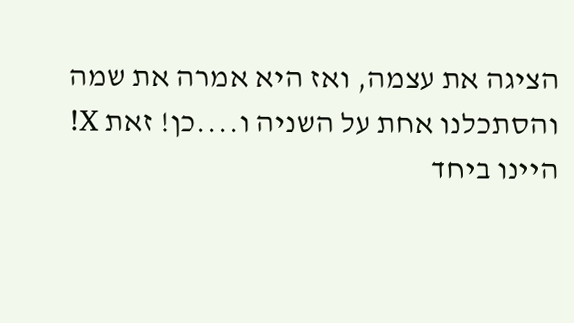הציגה את עצמה, ואז היא אמרה את שמה והסתכלנו אחת על השניה ו....כן! זאת X! היינו ביחד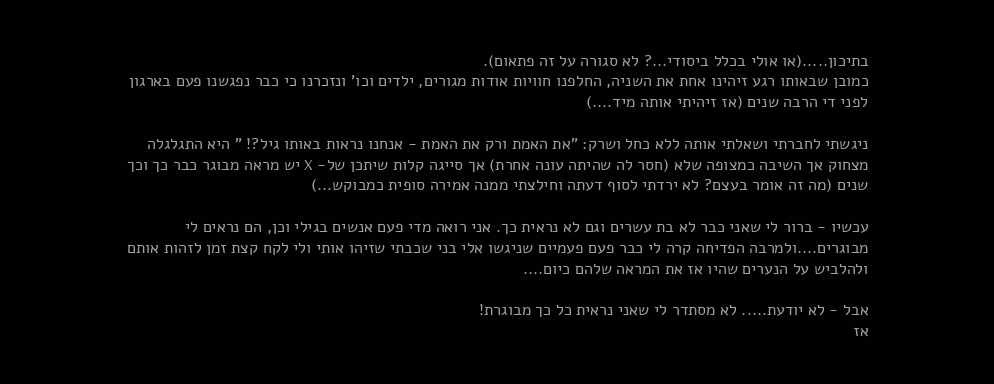בתיכון.....(או אולי בכלל ביסודי...? לא סגורה על זה פתאום).
כמובן שבאותו רגע זיהינו אחת את השניה, החלפנו חוויות אודות מגורים, ילדים וכו' ונזכרנו כי כבר נפגשנו פעם בארגון לפני די הרבה שנים (אז זיהיתי אותה מיד....)

ניגשתי לחברתי ושאלתי אותה ללא כחל ושרק: "את האמת ורק את האמת - אנחנו נראות באותו גיל?! " היא התגלגלה מצחוק אך השיבה כמצופה שלא (חסר לה שהיתה עונה אחרת) אך סייגה קלות שיתכן של- X יש מראה מבוגר כבר כך וכך שנים (מה זה אומר בעצם? לא ירדתי לסוף דעתה וחילצתי ממנה אמירה סופית כמבוקש...)

עכשיו - ברור לי שאני כבר לא בת עשרים וגם לא נראית כך. אני רואה מדי פעם אנשים בגילי וכן, הם נראים לי מבוגרים....ולמרבה הפדיחה קרה לי כבר פעם פעמיים שניגשו אלי בני שכבתי שזיהו אותי ולי לקח קצת זמן לזהות אותם ולהלביש על הנערים שהיו אז את המראה שלהם כיום....

אבל - לא יודעת..... לא מסתדר לי שאני נראית כל כך מבוגרת!
אז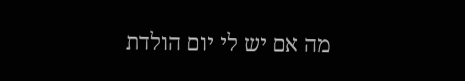מה אם יש לי יום הולדת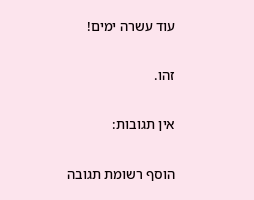עוד עשרה ימים!

זהו.

אין תגובות:

הוסף רשומת תגובה